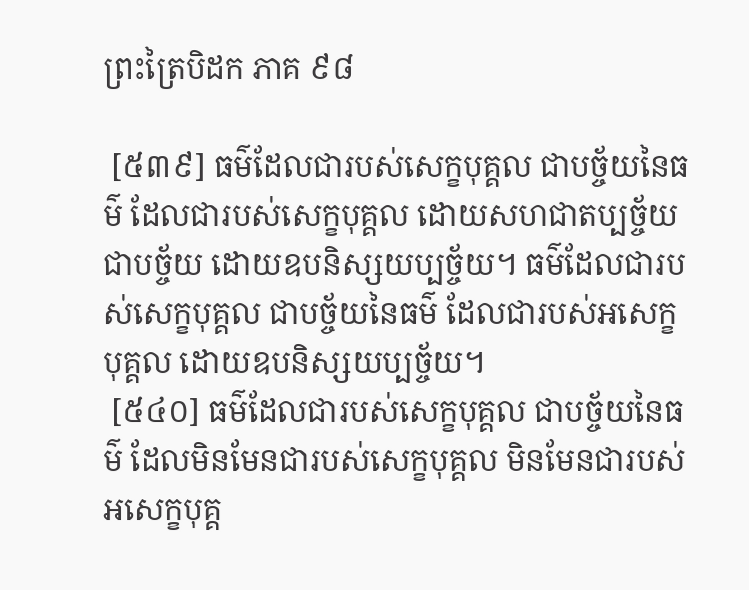ព្រះត្រៃបិដក ភាគ ៩៨

 [៥៣៩] ធម៌ដែលជារបស់សេក្ខបុគ្គល ជាបច្ច័យនៃធម៌ ដែលជារបស់សេក្ខបុគ្គល ដោយសហជាតប្បច្ច័យ ជាបច្ច័យ ដោយឧបនិស្សយប្បច្ច័យ។ ធម៌ដែលជារបស់សេក្ខបុគ្គល ជាបច្ច័យនៃធម៌ ដែលជារបស់អសេក្ខបុគ្គល ដោយឧបនិស្សយប្បច្ច័យ។
 [៥៤០] ធម៌ដែលជារបស់សេក្ខបុគ្គល ជាបច្ច័យនៃធម៌ ដែលមិនមែនជារបស់សេក្ខបុគ្គល មិនមែនជារបស់អសេក្ខបុគ្គ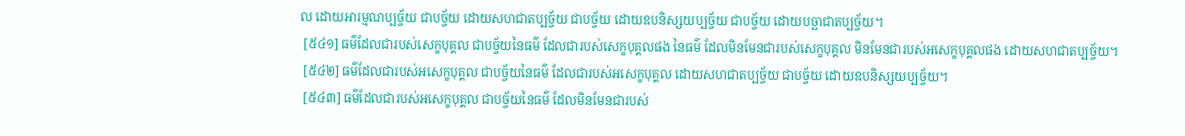ល ដោយអារម្មណប្បច្ច័យ ជាបច្ច័យ ដោយសហជាតប្បច្ច័យ ជាបច្ច័យ ដោយឧបនិស្សយប្បច្ច័យ ជាបច្ច័យ ដោយបច្ឆាជាតប្បច្ច័យ។
 [៥៤១] ធម៌ដែលជារបស់សេក្ខបុគ្គល ជាបច្ច័យនៃធម៌ ដែលជារបស់សេក្ខបុគ្គលផង នៃធម៌ ដែលមិនមែនជារបស់សេក្ខបុគ្គល មិនមែនជារបស់អសេក្ខបុគ្គលផង ដោយសហជាតប្បច្ច័យ។
 [៥៤២] ធម៌ដែលជារបស់អសេក្ខបុគ្គល ជាបច្ច័យនៃធម៌ ដែលជារបស់អសេក្ខបុគ្គល ដោយសហជាតប្បច្ច័យ ជាបច្ច័យ ដោយឧបនិស្សយប្បច្ច័យ។
 [៥៤៣] ធម៌ដែលជារបស់អសេក្ខបុគ្គល ជាបច្ច័យនៃធម៌ ដែលមិនមែនជារបស់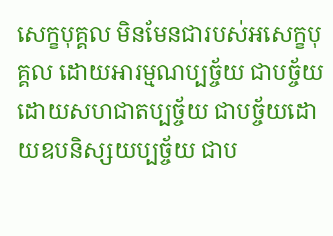សេក្ខបុគ្គល មិនមែនជារបស់អសេក្ខបុគ្គល ដោយអារម្មណប្បច្ច័យ ជាបច្ច័យ ដោយសហជាតប្បច្ច័យ ជាបច្ច័យដោយឧបនិស្សយប្បច្ច័យ ជាប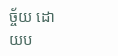ច្ច័យ ដោយប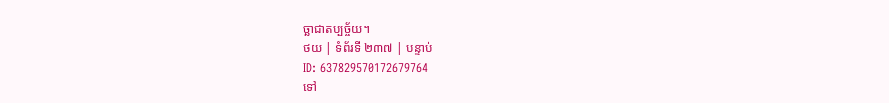ច្ឆាជាតប្បច្ច័យ។
ថយ | ទំព័រទី ២៣៧ | បន្ទាប់
ID: 637829570172679764
ទៅ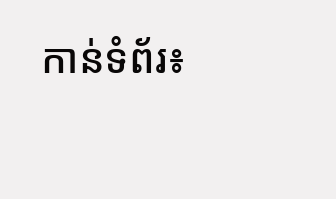កាន់ទំព័រ៖